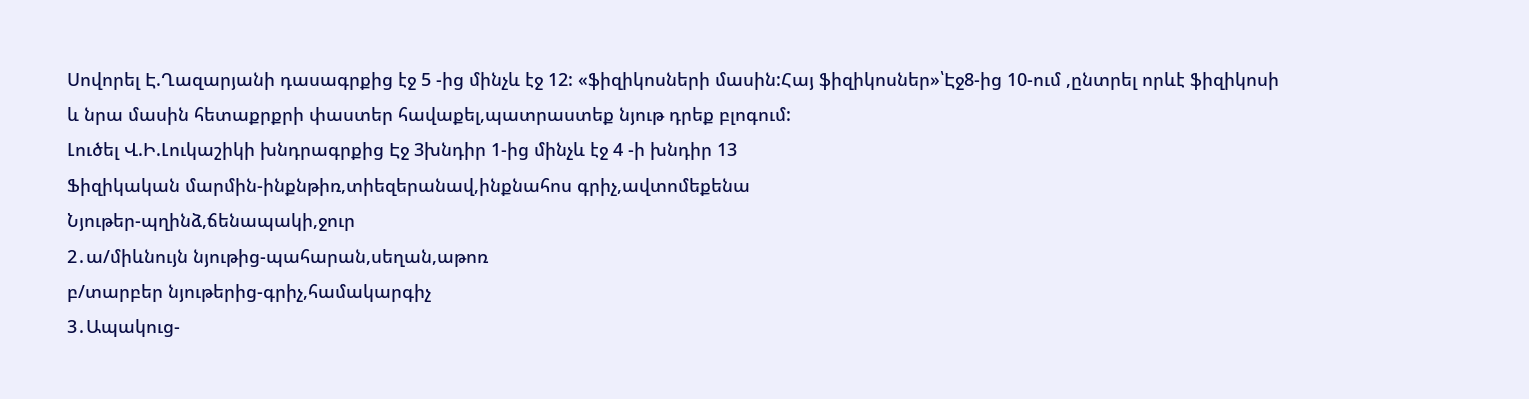Սովորել Է.Ղազարյանի դասագրքից էջ 5 -ից մինչև էջ 12: «ֆիզիկոսների մասին:Հայ ֆիզիկոսներ»՝Էջ8-ից 10-ում ,ընտրել որևէ ֆիզիկոսի և նրա մասին հետաքրքրի փաստեր հավաքել,պատրաստեք նյութ դրեք բլոգում:
Լուծել Վ.Ի.Լուկաշիկի խնդրագրքից Էջ 3խնդիր 1-ից մինչև էջ 4 -ի խնդիր 13
Ֆիզիկական մարմին-ինքնթիռ,տիեզերանավ,ինքնահոս գրիչ,ավտոմեքենա
Նյութեր-պղինձ,ճենապակի,ջուր
2․ա/միևնույն նյութից-պահարան,սեղան,աթոռ
բ/տարբեր նյութերից-գրիչ,համակարգիչ
3․Ապակուց-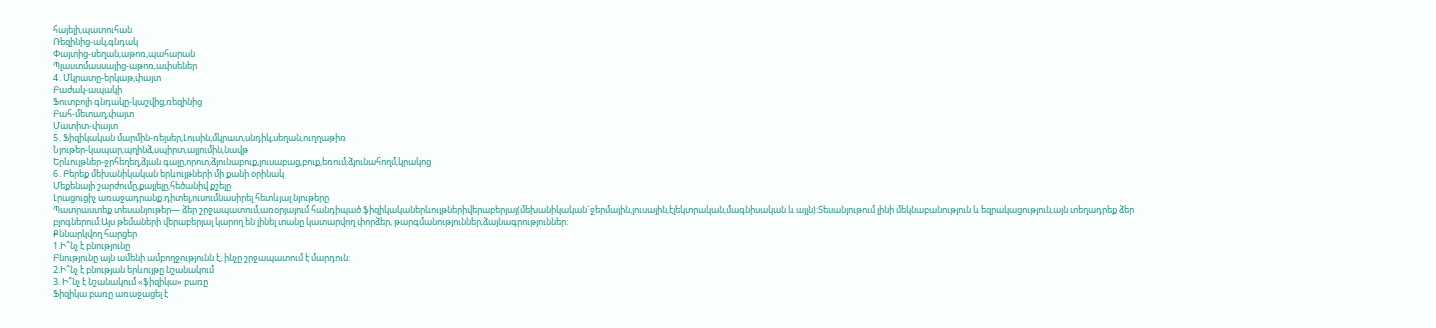հայելի,պատուհան
Ռեզինից-ակ,գնդակ
Փայտից-սեղան,աթոռ,պահարան
Պլաստմասսայից-աթոռ,ափսեներ
4․Մկրատը-երկաթ,փայտ
Բաժակ-ապակի
Ֆուտբոլի գնդակը-կաշվից,ռեզինից
Բահ-մետաղ,փայտ
Մատիտ-փայտ
5․Ֆիզիկական մարմին-ռելսեր,Լուսին,մկրատ,սնդիկ,սեղան,ուղղաթիռ
Նյութեր-կապար,պղինձ,սպիրտ,ալյումին,նավթ
Երևույթներ-ջրհեղեղ,ձյան գալը,որոտ,ձյունաբուք,լուսաբաց,բուք,եռում,ձյունահողմ,կրակոց
6․Բերեք մեխանիկական երևույթների մի քանի օրինակ
Մեքենայի շարժումը,քայլելը,հեծանիվ քշելը
Լրացուցիչ առաջադրանք.դիտել,ուսումնասիրել հետևյալ նյութերը
Պատրաստեք տեսանյութեր— ձեր շրջապատում,առօրյայում հանդիպած ֆիզիկականերևույթներիվերաբերյալ(մեխանիկական`ջերմային,լուսային,էլեկտրական,մագնիսական և այլն):Տեսանյութում լինի մեկնաբանություն և եզրակացություն,այն տեղադրեք ձեր բլոգներում:Այս թեմաների վերաբերյալ կարող են լինել տանը կատարվող փորձեր, թարգմանություններ,ձայնագրություններ:
Քննարկվող հարցեր
1.Ի՞նչ է բնությունը
Բնությունը այն ամենի ամբողջությունն է, ինչը շրջապատում է մարդուն:
2.Ի՞նչ է բնության երևույթը նշանակում
3. Ի՞նչ է նշանակում «ֆիզիկա» բառը
Ֆիզիկա բառը առաջացել է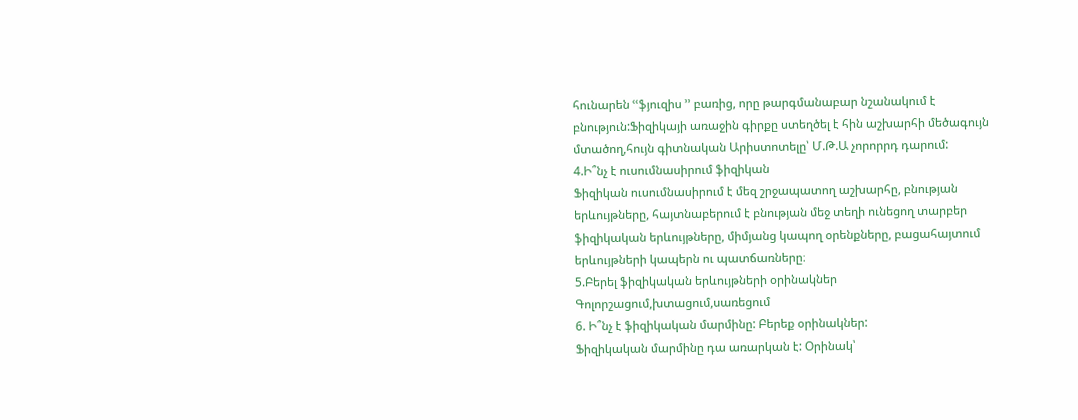հունարեն ՙՙֆյուզիս ՚՚ բառից, որը թարգմանաբար նշանակում է բնություն:Ֆիզիկայի առաջին գիրքը ստեղծել է հին աշխարհի մեծագույն մտածող,հույն գիտնական Արիստոտելը՝ Մ.Թ.Ա չորորրդ դարում:
4.Ի՞նչ է ուսումնասիրում ֆիզիկան
Ֆիզիկան ուսումնասիրում է մեզ շրջապատող աշխարհը, բնության երևույթները, հայտնաբերում է բնության մեջ տեղի ունեցող տարբեր ֆիզիկական երևույթները, միմյանց կապող օրենքները, բացահայտում երևույթների կապերն ու պատճառները։
5.Բերել ֆիզիկական երևույթների օրինակներ
Գոլորշացում,խտացում,սառեցում
6. Ի՞նչ է ֆիզիկական մարմինը: Բերեք օրինակներ:
Ֆիզիկական մարմինը դա առարկան է: Օրինակ՝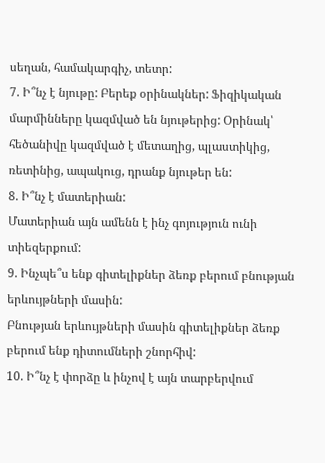սեղան, համակարգիչ, տետր:
7. Ի՞նչ է նյութը: Բերեք օրինակներ: Ֆիզիկական մարմինները կազմված են նյութերից: Օրինակ՝ հեծանիվը կազմված է մետաղից, պլաստիկից, ռետինից, ապակուց, դրանք նյութեր են:
8. Ի՞նչ է մատերիան:
Մատերիան այն ամենն է ինչ գոյություն ունի տիեզերքում:
9. Ինչպե՞ս ենք գիտելիքներ ձեռք բերում բնության երևույթների մասին:
Բնության երևույթների մասին գիտելիքներ ձեռք բերում ենք դիտումների շնորհիվ:
10. Ի՞նչ է փորձը և ինչով է այն տարբերվում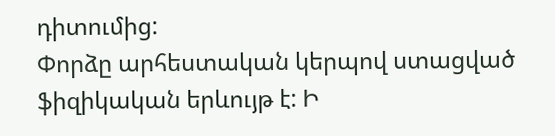դիտումից:
Փորձը արհեստական կերպով ստացված ֆիզիկական երևույթ է: Ի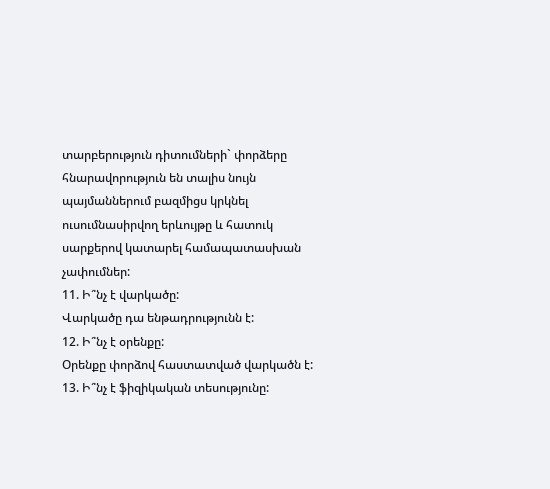տարբերություն դիտումների` փորձերը հնարավորություն են տալիս նույն պայմաններում բազմիցս կրկնել ուսումնասիրվող երևույթը և հատուկ սարքերով կատարել համապատասխան չափումներ:
11. Ի՞նչ է վարկածը:
Վարկածը դա ենթադրությունն է:
12. Ի՞նչ է օրենքը:
Օրենքը փորձով հաստատված վարկածն է:
13. Ի՞նչ է ֆիզիկական տեսությունը: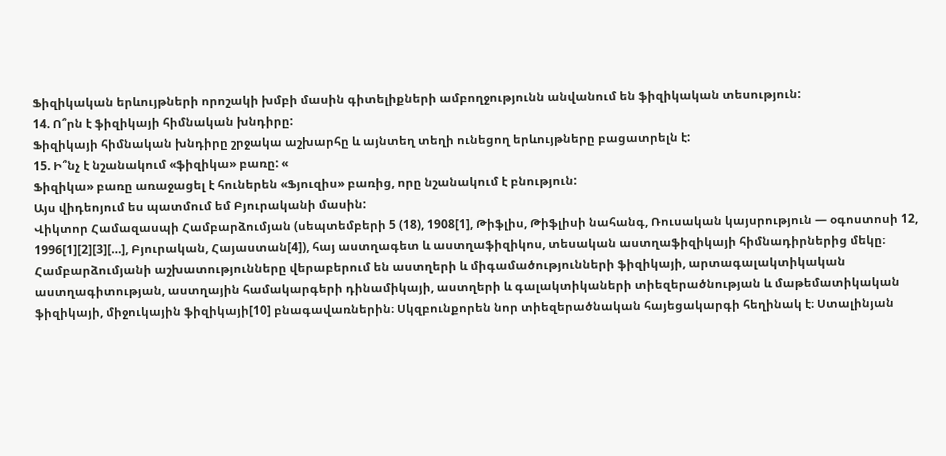Ֆիզիկական երևույթների որոշակի խմբի մասին գիտելիքների ամբողջությունն անվանում են ֆիզիկական տեսություն:
14. Ո՞րն է ֆիզիկայի հիմնական խնդիրը:
Ֆիզիկայի հիմնական խնդիրը շրջակա աշխարհը և այնտեղ տեղի ունեցող երևույթները բացատրելն է:
15. Ի՞նչ է նշանակում «ֆիզիկա» բառը: «
Ֆիզիկա» բառը առաջացել է հուներեն «Ֆյուզիս» բառից, որը նշանակում է բնություն:
Այս վիդեոյում ես պատմում եմ Բյուրականի մասին:
Վիկտոր Համազասպի Համբարձումյան (սեպտեմբերի 5 (18), 1908[1], Թիֆլիս, Թիֆլիսի նահանգ, Ռուսական կայսրություն — օգոստոսի 12, 1996[1][2][3][…], Բյուրական, Հայաստան[4]), հայ աստղագետ և աստղաֆիզիկոս, տեսական աստղաֆիզիկայի հիմնադիրներից մեկը։ Համբարձումյանի աշխատությունները վերաբերում են աստղերի և միգամածությունների ֆիզիկայի, արտագալակտիկական աստղագիտության, աստղային համակարգերի դինամիկայի, աստղերի և գալակտիկաների տիեզերածնության և մաթեմատիկական ֆիզիկայի, միջուկային ֆիզիկայի[10] բնագավառներին։ Սկզբունքորեն նոր տիեզերածնական հայեցակարգի հեղինակ է։ Ստալինյան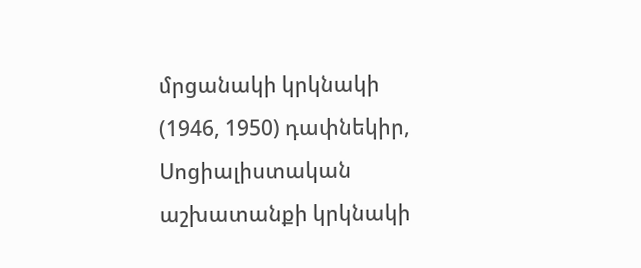մրցանակի կրկնակի (1946, 1950) դափնեկիր, Սոցիալիստական աշխատանքի կրկնակի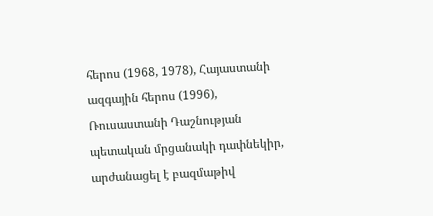հերոս (1968, 1978), Հայաստանի ազգային հերոս (1996), Ռուսաստանի Դաշնության պետական մրցանակի դափնեկիր, արժանացել է բազմաթիվ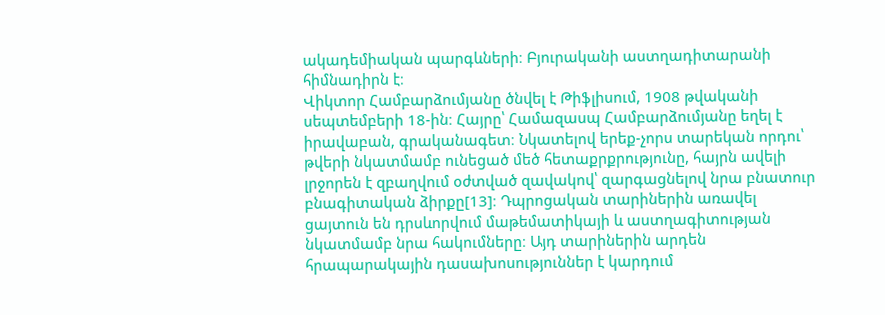ակադեմիական պարգևների։ Բյուրականի աստղադիտարանի հիմնադիրն է։
Վիկտոր Համբարձումյանը ծնվել է Թիֆլիսում, 1908 թվականի սեպտեմբերի 18-ին։ Հայրը՝ Համազասպ Համբարձումյանը եղել է իրավաբան, գրականագետ։ Նկատելով երեք-չորս տարեկան որդու՝ թվերի նկատմամբ ունեցած մեծ հետաքրքրությունը, հայրն ավելի լրջորեն է զբաղվում օժտված զավակով՝ զարգացնելով նրա բնատուր բնագիտական ձիրքը[13]։ Դպրոցական տարիներին առավել ցայտուն են դրսևորվում մաթեմատիկայի և աստղագիտության նկատմամբ նրա հակումները։ Այդ տարիներին արդեն հրապարակային դասախոսություններ է կարդում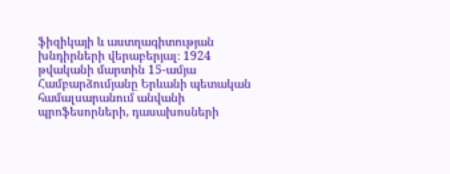ֆիզիկայի և աստղագիտության խնդիրների վերաբերյալ։ 1924 թվականի մարտին 15-ամյա Համբարձումյանը Երևանի պետական համալսարանում անվանի պրոֆեսորների, դասախոսների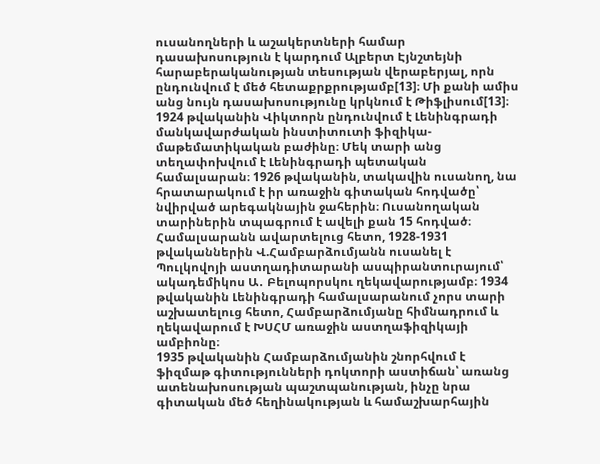ուսանողների և աշակերտների համար դասախոսություն է կարդում Ալբերտ Էյնշտեյնի հարաբերականության տեսության վերաբերյալ, որն ընդունվում է մեծ հետաքրքրությամբ[13]։ Մի քանի ամիս անց նույն դասախոսությունը կրկնում է Թիֆլիսում[13]։
1924 թվականին Վիկտորն ընդունվում է Լենինգրադի մանկավարժական ինստիտուտի ֆիզիկա-մաթեմատիկական բաժինը։ Մեկ տարի անց տեղափոխվում է Լենինգրադի պետական համալսարան։ 1926 թվականին, տակավին ուսանող, նա հրատարակում է իր առաջին գիտական հոդվածը՝ նվիրված արեգակնային ջահերին։ Ուսանողական տարիներին տպագրում է ավելի քան 15 հոդված։ Համալսարանն ավարտելուց հետո, 1928-1931 թվականներին Վ.Համբարձումյանն ուսանել է Պուլկովոյի աստղադիտարանի ասպիրանտուրայում՝ ակադեմիկոս Ա․ Բելոպորսկու ղեկավարությամբ։ 1934 թվականին Լենինգրադի համալսարանում չորս տարի աշխատելուց հետո, Համբարձումյանը հիմնադրում և ղեկավարում է ԽՍՀՄ առաջին աստղաֆիզիկայի ամբիոնը։
1935 թվականին Համբարձումյանին շնորհվում է ֆիզմաթ գիտությունների դոկտորի աստիճան՝ առանց ատենախոսության պաշտպանության, ինչը նրա գիտական մեծ հեղինակության և համաշխարհային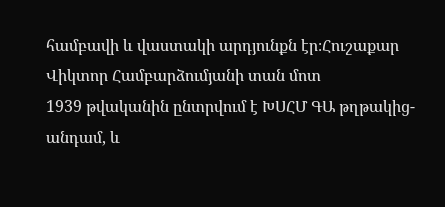համբավի և վաստակի արդյունքն էր։Հուշաքար Վիկտոր Համբարձումյանի տան մոտ
1939 թվականին ընտրվում է ԽՍՀՄ ԳԱ թղթակից-անդամ, և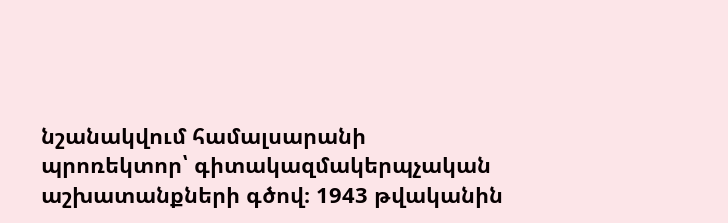նշանակվում համալսարանի պրոռեկտոր՝ գիտակազմակերպչական աշխատանքների գծով։ 1943 թվականին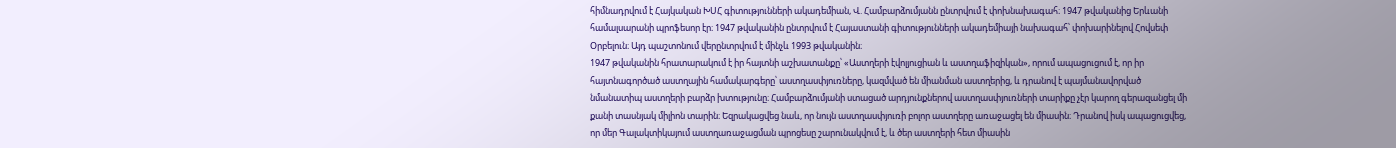հիմնադրվում է Հայկական ԽՍՀ գիտությունների ակադեմիան, Վ. Համբարձումյանն ընտրվում է փոխնախագահ։ 1947 թվականից Երևանի համալսարանի պրոֆեսոր էր։ 1947 թվականին ընտրվում է Հայաստանի գիտությունների ակադեմիայի նախագահ՝ փոխարինելով Հովսեփ Օրբելուն։ Այդ պաշտոնում վերընտրվում է մինչև 1993 թվականին։
1947 թվականին հրատարակում է իր հայտնի աշխատանքը՝ «Աստղերի էվոլյուցիան և աստղաֆիզիկան», որում ապացուցում է, որ իր հայտնագործած աստղային համակարգերը՝ աստղասփյուռները, կազմված են միանման աստղերից, և դրանով է պայմանավորված նմանատիպ աստղերի բարձր խտությունը։ Համբարձումյանի ստացած արդյունքներով աստղասփյուռների տարիքը չէր կարող գերազանցել մի քանի տասնյակ միլիոն տարին։ Եզրակացվեց նաև, որ նույն աստղասփյուռի բոլոր աստղերը առաջացել են միասին։ Դրանով իսկ ապացուցվեց, որ մեր Գալակտիկայում աստղառաջացման պրոցեսը շարունակվում է, և ծեր աստղերի հետ միասին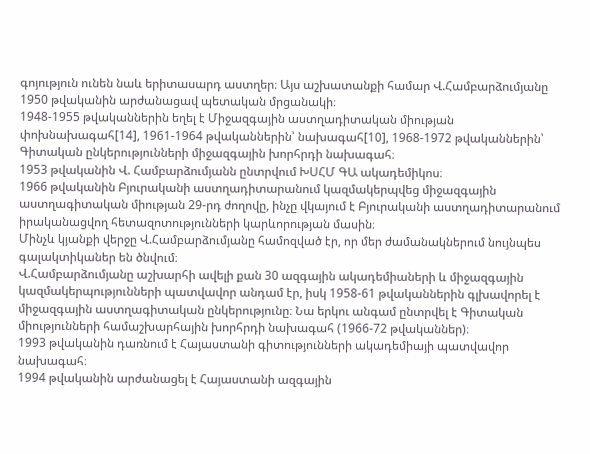գոյություն ունեն նաև երիտասարդ աստղեր։ Այս աշխատանքի համար Վ.Համբարձումյանը 1950 թվականին արժանացավ պետական մրցանակի։
1948-1955 թվականներին եղել է Միջազգային աստղադիտական միության փոխնախագահ[14], 1961-1964 թվականներին՝ նախագահ[10], 1968-1972 թվականներին՝ Գիտական ընկերությունների միջազգային խորհրդի նախագահ։
1953 թվականին Վ. Համբարձումյանն ընտրվում ԽՍՀՄ ԳԱ ակադեմիկոս։
1966 թվականին Բյուրականի աստղադիտարանում կազմակերպվեց միջազգային աստղագիտական միության 29-րդ ժողովը, ինչը վկայում է Բյուրականի աստղադիտարանում իրականացվող հետազոտությունների կարևորության մասին։
Մինչև կյանքի վերջը Վ.Համբարձումյանը համոզված էր, որ մեր ժամանակներում նույնպես գալակտիկաներ են ծնվում։
Վ.Համբարձումյանը աշխարհի ավելի քան 30 ազգային ակադեմիաների և միջազգային կազմակերպությունների պատվավոր անդամ էր, իսկ 1958-61 թվականներին գլխավորել է միջազգային աստղագիտական ընկերությունը։ Նա երկու անգամ ընտրվել է Գիտական միությունների համաշխարհային խորհրդի նախագահ (1966-72 թվականներ)։
1993 թվականին դառնում է Հայաստանի գիտությունների ակադեմիայի պատվավոր նախագահ։
1994 թվականին արժանացել է Հայաստանի ազգային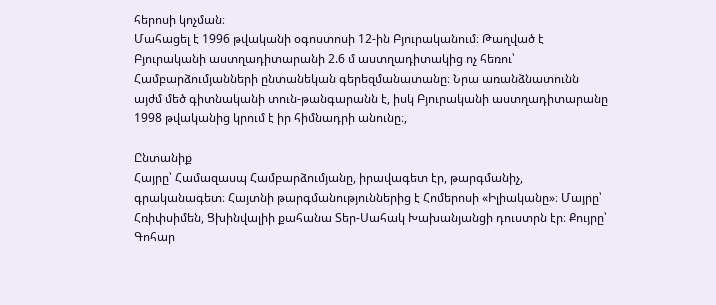հերոսի կոչման։
Մահացել է 1996 թվականի օգոստոսի 12-ին Բյուրականում։ Թաղված է Բյուրականի աստղադիտարանի 2.6 մ աստղադիտակից ոչ հեռու՝ Համբարձումյանների ընտանեկան գերեզմանատանը։ Նրա առանձնատունն այժմ մեծ գիտնականի տուն-թանգարանն է, իսկ Բյուրականի աստղադիտարանը 1998 թվականից կրում է իր հիմնադրի անունը։,

Ընտանիք
Հայրը՝ Համազասպ Համբարձումյանը, իրավագետ էր, թարգմանիչ, գրականագետ։ Հայտնի թարգմանություններից է Հոմերոսի «Իլիականը»։ Մայրը՝ Հռիփսիմեն, Ցխինվալիի քահանա Տեր-Սահակ Խախանյանցի դուստրն էր։ Քույրը՝ Գոհար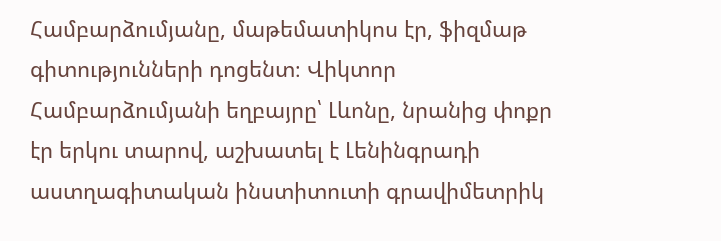Համբարձումյանը, մաթեմատիկոս էր, ֆիզմաթ գիտությունների դոցենտ։ Վիկտոր Համբարձումյանի եղբայրը՝ Լևոնը, նրանից փոքր էր երկու տարով, աշխատել է Լենինգրադի աստղագիտական ինստիտուտի գրավիմետրիկ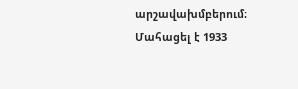արշավախմբերում։ Մահացել է 1933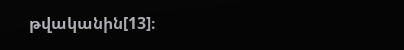թվականին[13]։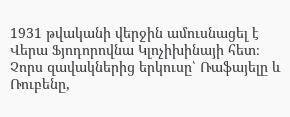1931 թվականի վերջին ամուսնացել է Վերա Ֆյոդորովնա Կլոչիխինայի հետ։ Չորս զավակներից երկուսը՝ Ռաֆայելը և Ռուբենը,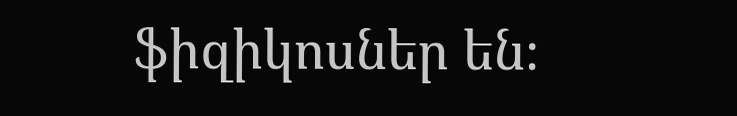ֆիզիկոսներ են։